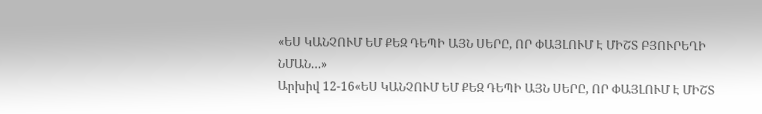«ԵՍ ԿԱՆՉՈՒՄ ԵՄ ՔԵԶ ԴԵՊԻ ԱՅՆ ՍԵՐԸ, ՈՐ ՓԱՅԼՈՒՄ Է ՄԻՇՏ ԲՅՈՒՐԵՂԻ ՆՄԱՆ…»
Արխիվ 12-16«ԵՍ ԿԱՆՉՈՒՄ ԵՄ ՔԵԶ ԴԵՊԻ ԱՅՆ ՍԵՐԸ, ՈՐ ՓԱՅԼՈՒՄ Է ՄԻՇՏ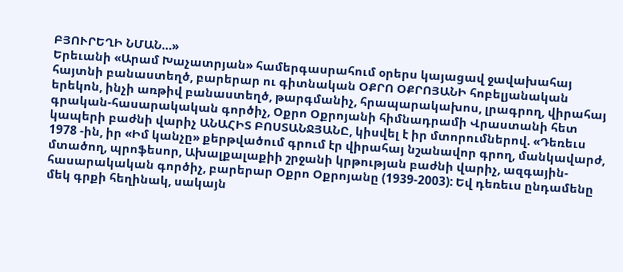ԲՅՈՒՐԵՂԻ ՆՄԱՆ…»
Երեւանի «Արամ Խաչատրյան» համերգասրահում օրերս կայացավ ջավախահայ հայտնի բանաստեղծ, բարերար ու գիտնական ՕՔՐՈ ՕՔՐՈՅԱՆԻ հոբելյանական երեկոն, ինչի առթիվ բանաստեղծ, թարգմանիչ, հրապարակախոս, լրագրող, վիրահայ գրական-հասարակական գործիչ, Օքրո Օքրոյանի հիմնադրամի Վրաստանի հետ կապերի բաժնի վարիչ ԱՆԱՀԻՏ ԲՈՍՏԱՆՋՅԱՆԸ, կիսվել է իր մտորումներով. «Դեռեւս 1978 -ին, իր «Իմ կանչը» քերթվածում գրում էր վիրահայ նշանավոր գրող, մանկավարժ, մտածող, պրոֆեսոր, Ախալքալաքիի շրջանի կրթության բաժնի վարիչ, ազգային-հասարակական գործիչ, բարերար Օքրո Օքրոյանը (1939-2003): Եվ դեռեւս ընդամենը մեկ գրքի հեղինակ, սակայն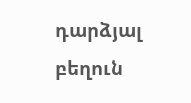դարձյալ բեղուն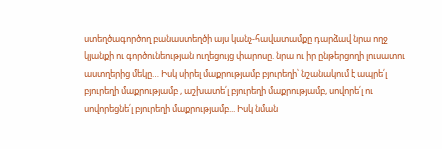ստեղծագործող բանաստեղծի այս կանչ-հավատամքը դարձավ նրա ողջ կյանքի ու գործունեության ուղեցույց փարոսը. նրա ու իր ընթերցողի լուսատու աստղերից մեկը… Իսկ սիրել մաքրությամբ բյուրեղի՝ նշանակում է ապրե՛լ բյուրեղի մաքրությամբ , աշխատե՛լ բյուրեղի մաքրությամբ, սովորե՛լ ու սովորեցնե՛լ բյուրեղի մաքրությամբ... Իսկ նման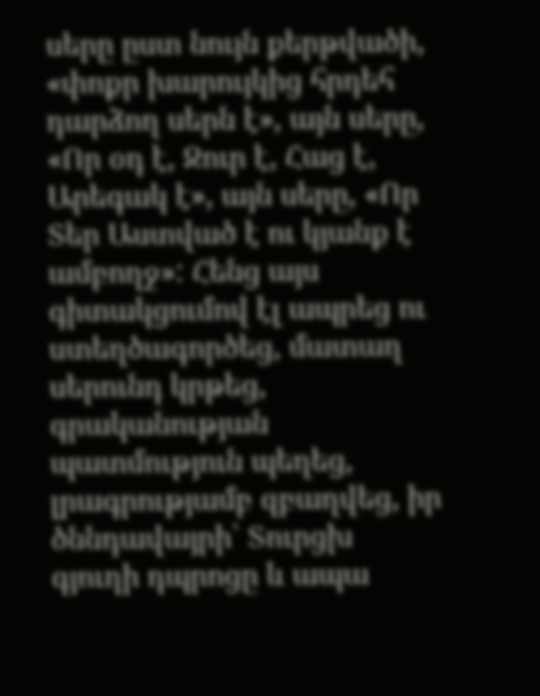սերը ըստ նույն քերթվածի, «փոքր խարույկից հրդեհ դարձող սերն է», այն սերը, «Որ օդ է, Ջուր է, Հաց է, Արեգակ է», այն սերը, «Որ Տեր Աստված է ու կյանք է ամբողջ»: Հենց այս գիտակցումով էլ ապրեց ու ստեղծագործեց, մատաղ սերունդ կրթեց,
գրականության պատմություն պեղեց, լրագրությամբ զբաղվեց, իր ծննդավայրի՝ Տուրցխ գյուղի դպրոցը և ապա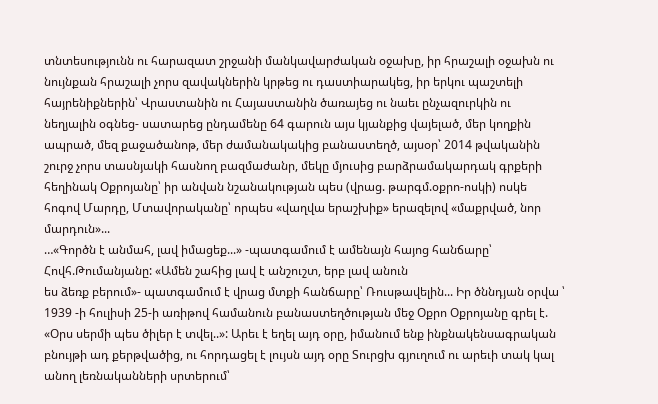տնտեսությունն ու հարազատ շրջանի մանկավարժական օջախը, իր հրաշալի օջախն ու նույնքան հրաշալի չորս զավակներին կրթեց ու դաստիարակեց, իր երկու պաշտելի հայրենիքներին՝ Վրաստանին ու Հայաստանին ծառայեց ու նաեւ ընչազուրկին ու նեղյալին օգնեց- սատարեց ընդամենը 64 գարուն այս կյանքից վայելած, մեր կողքին ապրած, մեզ քաջածանոթ, մեր ժամանակակից բանաստեղծ, այսօր՝ 2014 թվականին շուրջ չորս տասնյակի հասնող բազմաժանր, մեկը մյուսից բարձրամակարդակ գրքերի հեղինակ Օքրոյանը՝ իր անվան նշանակության պես (վրաց. թարգմ.օքրո-ոսկի) ոսկե հոգով Մարդը, Մտավորականը՝ որպես «վաղվա երաշխիք» երազելով «մաքրված, նոր մարդուն»...
…«Գործն է անմահ, լավ իմացեք...» -պատգամում է ամենայն հայոց հանճարը՝ Հովհ.Թումանյանը: «Ամեն շահից լավ է անշուշտ, երբ լավ անուն
ես ձեռք բերում»- պատգամում է վրաց մտքի հանճարը՝ Ռուսթավելին... Իր ծննդյան օրվա ՝ 1939 -ի հուլիսի 25-ի առիթով համանուն բանաստեղծության մեջ Օքրո Օքրոյանը գրել է. «Օրս սերմի պես ծիլեր է տվել..»: Արեւ է եղել այդ օրը, իմանում ենք ինքնակենսագրական բնույթի ադ քերթվածից, ու հորդացել է լույսն այդ օրը Տուրցխ գյուղում ու արեւի տակ կալ անող լեռնականների սրտերում՝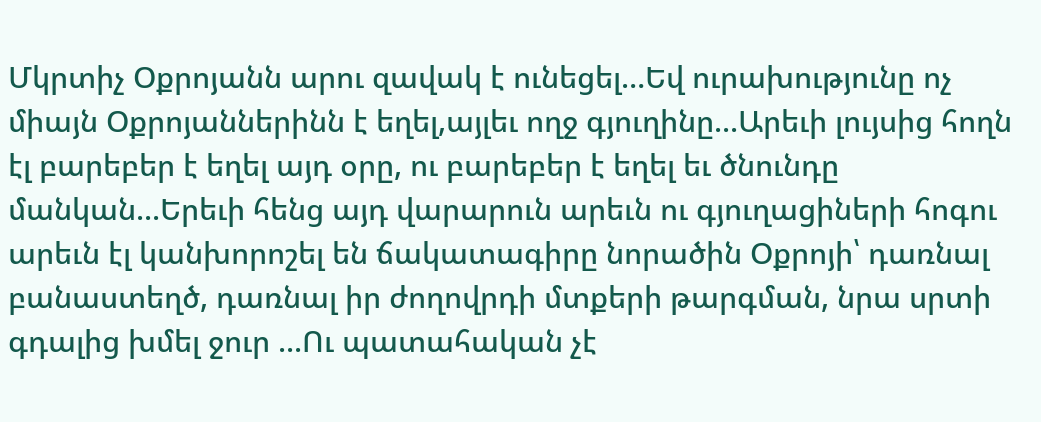Մկրտիչ Օքրոյանն արու զավակ է ունեցել…Եվ ուրախությունը ոչ միայն Օքրոյաններինն է եղել,այլեւ ողջ գյուղինը...Արեւի լույսից հողն էլ բարեբեր է եղել այդ օրը, ու բարեբեր է եղել եւ ծնունդը մանկան...Երեւի հենց այդ վարարուն արեւն ու գյուղացիների հոգու արեւն էլ կանխորոշել են ճակատագիրը նորածին Օքրոյի՝ դառնալ բանաստեղծ, դառնալ իր ժողովրդի մտքերի թարգման, նրա սրտի գդալից խմել ջուր ...Ու պատահական չէ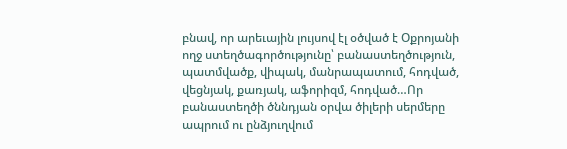բնավ, որ արեւային լույսով էլ օծված է Օքրոյանի ողջ ստեղծագործությունը՝ բանաստեղծություն, պատմվածք, վիպակ, մանրապատում, հոդված, վեցնյակ, քառյակ, աֆորիզմ, հոդված…Որ բանաստեղծի ծննդյան օրվա ծիլերի սերմերը ապրում ու ընձյուղվում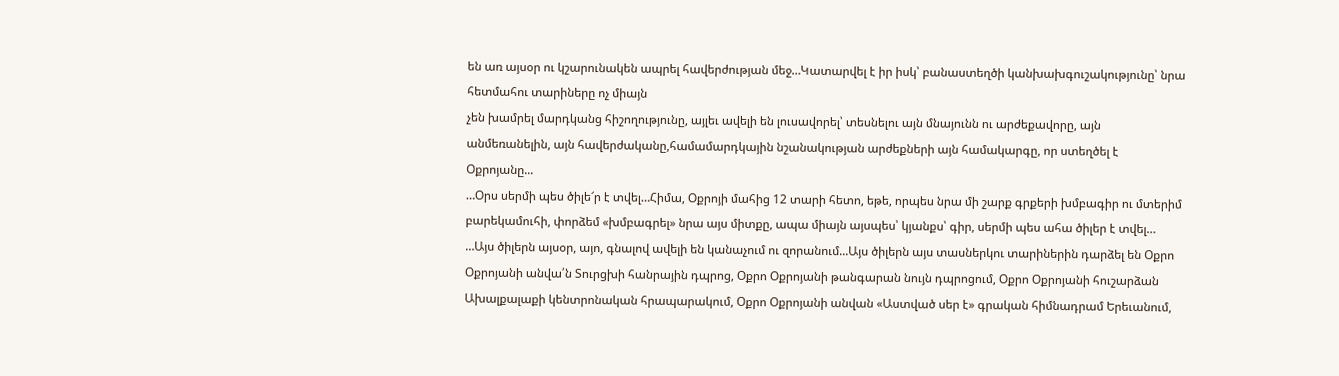են առ այսօր ու կշարունակեն ապրել հավերժության մեջ…Կատարվել է իր իսկ՝ բանաստեղծի կանխախգուշակությունը՝ նրա հետմահու տարիները ոչ միայն
չեն խամրել մարդկանց հիշողությունը, այլեւ ավելի են լուսավորել՝ տեսնելու այն մնայունն ու արժեքավորը, այն անմեռանելին, այն հավերժականը,համամարդկային նշանակության արժեքների այն համակարգը, որ ստեղծել է Օքրոյանը...
…Օրս սերմի պես ծիլե՜ր է տվել…Հիմա, Օքրոյի մահից 12 տարի հետո, եթե, որպես նրա մի շարք գրքերի խմբագիր ու մտերիմ բարեկամուհի, փորձեմ «խմբագրել» նրա այս միտքը, ապա միայն այսպես՝ կյանքս՝ գիր, սերմի պես ահա ծիլեր է տվել…
…Այս ծիլերն այսօր, այո, գնալով ավելի են կանաչում ու զորանում...Այս ծիլերն այս տասներկու տարիներին դարձել են Օքրո Օքրոյանի անվա՛ն Տուրցխի հանրային դպրոց, Օքրո Օքրոյանի թանգարան նույն դպրոցում, Օքրո Օքրոյանի հուշարձան Ախալքալաքի կենտրոնական հրապարակում, Օքրո Օքրոյանի անվան «Աստված սեր է» գրական հիմնադրամ Երեւանում,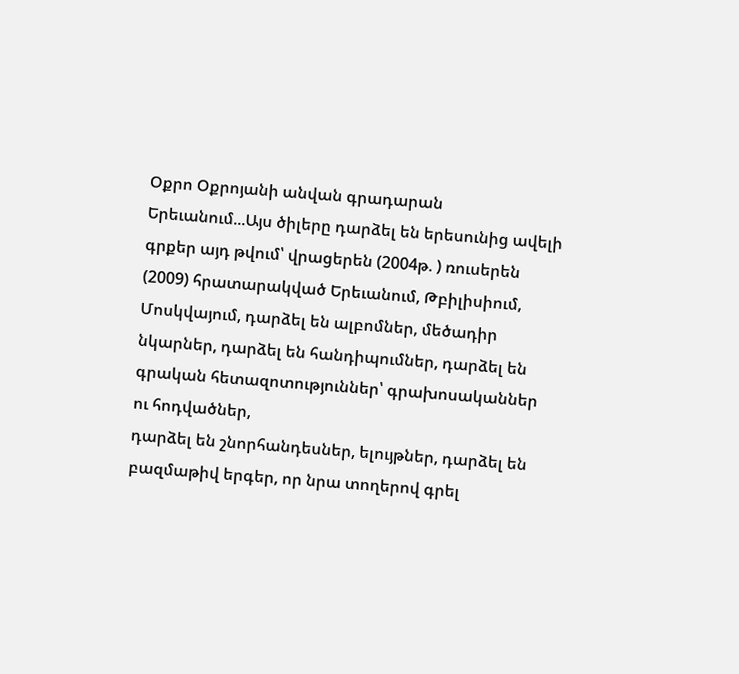Օքրո Օքրոյանի անվան գրադարան Երեւանում...Այս ծիլերը դարձել են երեսունից ավելի գրքեր այդ թվում՝ վրացերեն (2004թ. ) ռուսերեն (2009) հրատարակված Երեւանում, Թբիլիսիում, Մոսկվայում, դարձել են ալբոմներ, մեծադիր նկարներ, դարձել են հանդիպումներ, դարձել են գրական հետազոտություններ՝ գրախոսականներ ու հոդվածներ,
դարձել են շնորհանդեսներ, ելույթներ, դարձել են բազմաթիվ երգեր, որ նրա տողերով գրել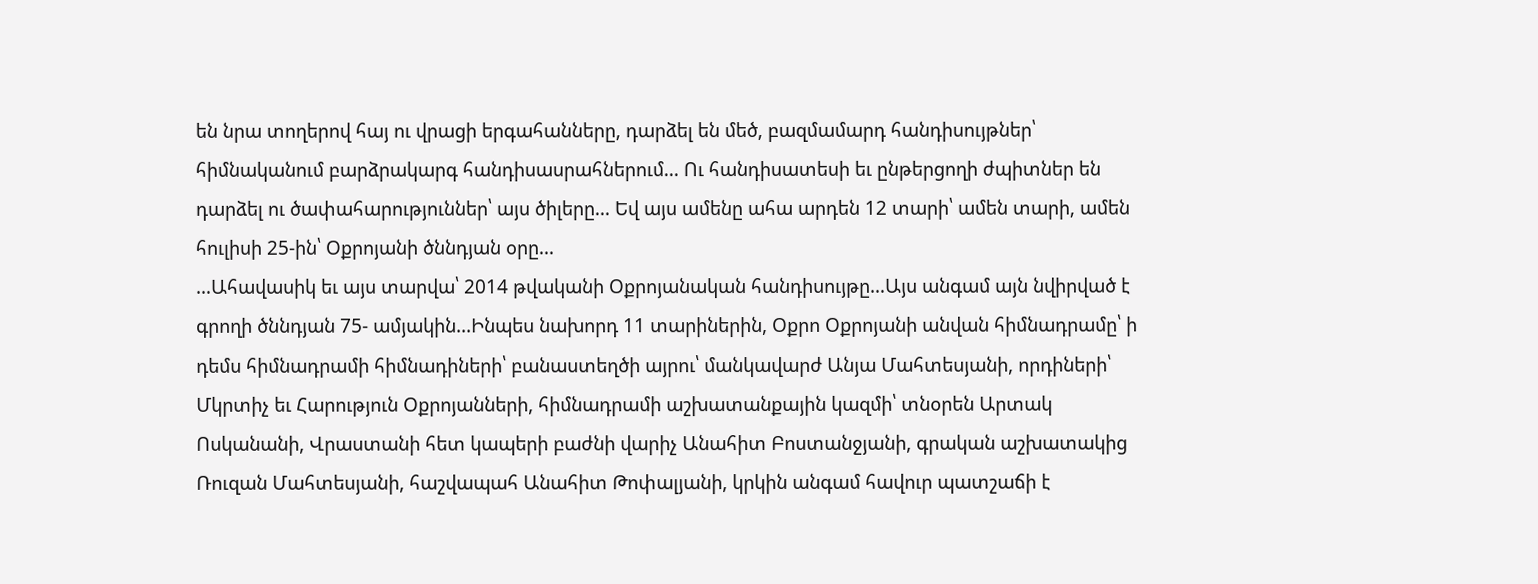են նրա տողերով հայ ու վրացի երգահանները, դարձել են մեծ, բազմամարդ հանդիսույթներ՝ հիմնականում բարձրակարգ հանդիսասրահներում... Ու հանդիսատեսի եւ ընթերցողի ժպիտներ են դարձել ու ծափահարություններ՝ այս ծիլերը... Եվ այս ամենը ահա արդեն 12 տարի՝ ամեն տարի, ամեն հուլիսի 25-ին՝ Օքրոյանի ծննդյան օրը...
…Ահավասիկ եւ այս տարվա՝ 2014 թվականի Օքրոյանական հանդիսույթը…Այս անգամ այն նվիրված է գրողի ծննդյան 75- ամյակին...Ինպես նախորդ 11 տարիներին, Օքրո Օքրոյանի անվան հիմնադրամը՝ ի դեմս հիմնադրամի հիմնադիների՝ բանաստեղծի այրու՝ մանկավարժ Անյա Մահտեսյանի, որդիների՝ Մկրտիչ եւ Հարություն Օքրոյանների, հիմնադրամի աշխատանքային կազմի՝ տնօրեն Արտակ Ոսկանանի, Վրաստանի հետ կապերի բաժնի վարիչ Անահիտ Բոստանջյանի, գրական աշխատակից Ռուզան Մահտեսյանի, հաշվապահ Անահիտ Թոփալյանի, կրկին անգամ հավուր պատշաճի է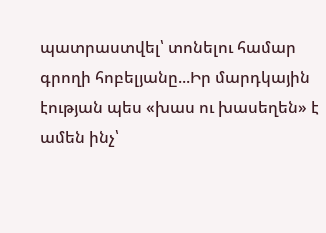պատրաստվել՝ տոնելու համար գրողի հոբելյանը...Իր մարդկային էության պես «խաս ու խասեղեն» է ամեն ինչ՝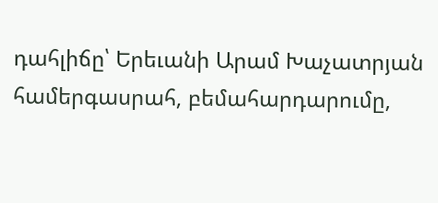դահլիճը՝ Երեւանի Արամ Խաչատրյան համերգասրահ, բեմահարդարումը,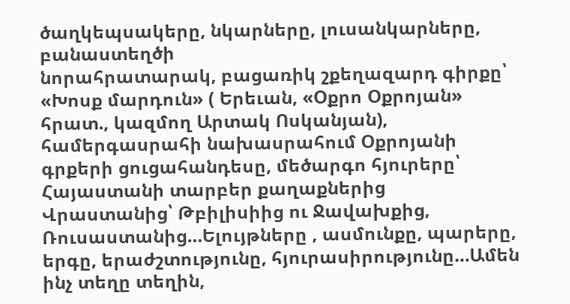ծաղկեպսակերը, նկարները, լուսանկարները, բանաստեղծի
նորահրատարակ, բացառիկ շքեղազարդ գիրքը՝ «Խոսք մարդուն» ( Երեւան, «Օքրո Օքրոյան» հրատ., կազմող Արտակ Ոսկանյան), համերգասրահի նախասրահում Օքրոյանի գրքերի ցուցահանդեսը, մեծարգո հյուրերը՝ Հայաստանի տարբեր քաղաքներից Վրաստանից՝ Թբիլիսիից ու Ջավախքից, Ռուսաստանից…Ելույթները , ասմունքը, պարերը, երգը, երաժշտությունը, հյուրասիրությունը…Ամեն ինչ տեղը տեղին,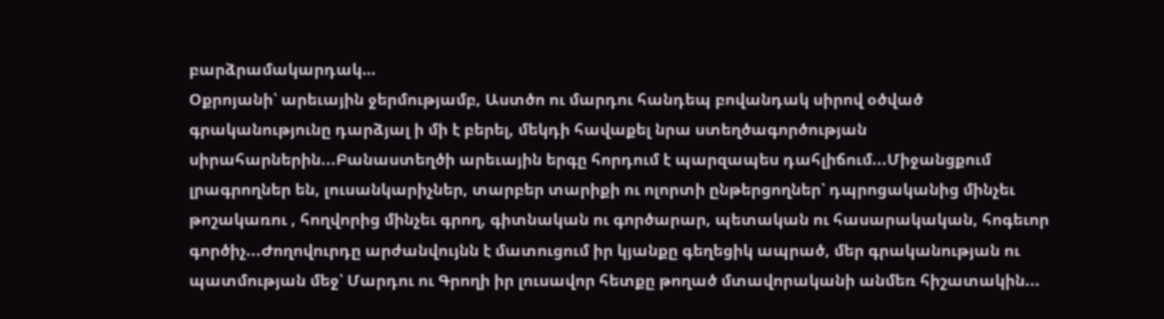բարձրամակարդակ…
Օքրոյանի՝ արեւային ջերմությամբ, Աստծո ու մարդու հանդեպ բովանդակ սիրով օծված գրականությունը դարձյալ ի մի է բերել, մեկդի հավաքել նրա ստեղծագործության սիրահարներին...Բանաստեղծի արեւային երգը հորդում է պարզապես դահլիճում...Միջանցքում լրագրողներ են, լուսանկարիչներ, տարբեր տարիքի ու ոլորտի ընթերցողներ՝ դպրոցականից մինչեւ թոշակառու , հողվորից մինչեւ գրող, գիտնական ու գործարար, պետական ու հասարակական, հոգեւոր գործիչ...Ժողովուրդը արժանվույնն է մատուցում իր կյանքը գեղեցիկ ապրած, մեր գրականության ու պատմության մեջ՝ Մարդու ու Գրողի իր լուսավոր հետքը թողած մտավորականի անմեռ հիշատակին...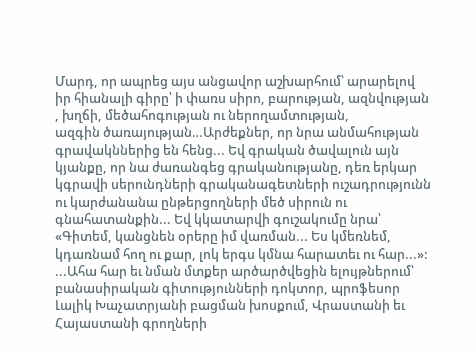Մարդ, որ ապրեց այս անցավոր աշխարհում՝ արարելով իր հիանալի գիրը՝ ի փառս սիրո, բարության, ազնվության , խղճի, մեծահոգության ու ներողամտության,
ազգին ծառայության…Արժեքներ, որ նրա անմահության գրավակններից են հենց... Եվ գրական ծավալուն այն կյանքը, որ նա ժառանգեց գրականությանը, դեռ երկար կգրավի սերունդների գրականագետների ուշադրությունն ու կարժանանա ընթերցողների մեծ սիրուն ու գնահատանքին... Եվ կկատարվի գուշակումը նրա՝ «Գիտեմ, կանցնեն օրերը իմ վառման... Ես կմեռնեմ, կդառնամ հող ու քար, լոկ երգս կմնա հարատեւ ու հար...»:
...Ահա հար եւ նման մտքեր արծարծվեցին ելույթներում՝ բանասիրական գիտությունների դոկտոր, պրոֆեսոր Լալիկ Խաչատրյանի բացման խոսքում, Վրաստանի եւ Հայաստանի գրողների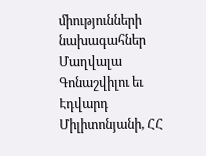միությունների նախագահներ Մաղվալա Գոնաշվիլու եւ Էդվարդ Միլիտոնյանի, ՀՀ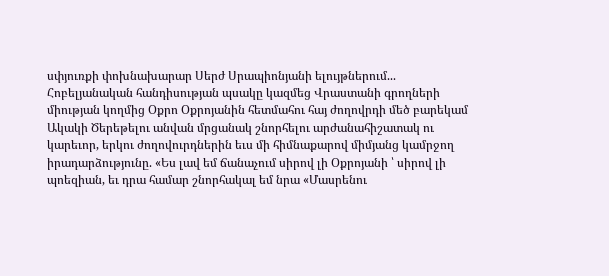սփյուռքի փոխնախարար Սերժ Սրապիոնյանի ելույթներում...
Հոբելյանական հանդիսության պսակը կազմեց Վրաստանի գրողների միության կողմից Օքրո Օքրոյանին հետմահու հայ ժողովրդի մեծ բարեկամ Ակակի Ծերեթելու անվան մրցանակ շնորհելու արժանահիշատակ ու կարեւոր, երկու ժողովուրդներին եւս մի հիմնաքարով միմյանց կամրջող իրադարձությունը. «Ես լավ եմ ճանաչում սիրով լի Օքրոյանի ՝ սիրով լի պոեզիան, եւ դրա համար շնորհակալ եմ նրա «Մասրենու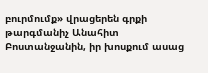բուրմումք» վրացերեն գրքի թարգմանիչ Անահիտ Բոստանջանին, իր խոսքում ասաց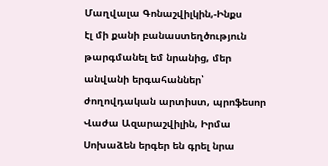Մաղվալա Գոնաշվիլկին,-Ինքս
էլ մի քանի բանաստեղծություն թարգմանել եմ նրանից, մեր անվանի երգահաններ՝ ժողովդական արտիստ, պրոֆեսոր Վաժա Ազարաշվիլին, Իրմա Սոխաձեն երգեր են գրել նրա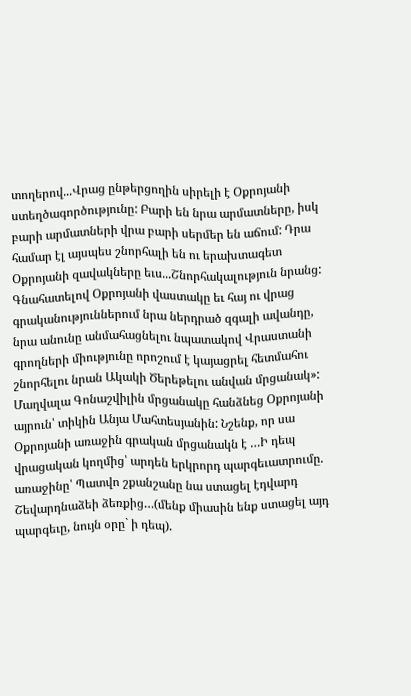տողերով...Վրաց ընթերցողին սիրելի է Օքրոյանի ստեղծագործությունը: Բարի են նրա արմատները, իսկ բարի արմատների վրա բարի սերմեր են աճում: Դրա համար էլ այսպես շնորհալի են ու երախտագետ Օքրոյանի զավակները եւս...Շնորհակալություն նրանց: Գնահատելով Օքրոյանի վաստակը եւ հայ ու վրաց գրականություններում նրա ներդրած զգալի ավանդը, նրա անունը անմահացնելու նպատակով Վրաստանի գրողների միությունը որոշում է կայացրել հետմահու շնորհելու նրան Ակակի Ծերեթելու անվան մրցանակ»: Մաղվալա Գոնաշվիլին մրցանակը հանձնեց Օքրոյանի այրուն՝ տիկին Անյա Մահտեսյանին: Նշենք, որ սա Օքրոյանի առաջին գրական մրցանակն է …Ի դեպ վրացական կողմից՝ արդեն երկրորդ պարգեւատրումը. առաջինը՝ Պատվո շքանշանը նա ստացել էդվարդ Շեվարդնաձեի ձեռքից…(մենք միասին ենք ստացել այդ պարգեւը, նույն օրը` ի դեպ).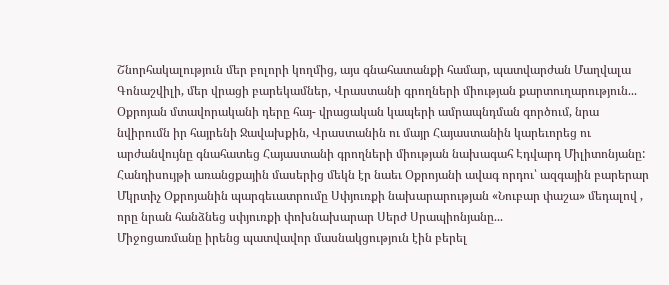Շնորհակալություն մեր բոլորի կողմից, այս գնահատանքի համար, պատվարժան Մաղվալա Գոնաշվիլի, մեր վրացի բարեկամներ, Վրաստանի գրողների միության քարտուղարություն...
Օքրոյան մտավորականի դերը հայ- վրացական կապերի ամրապնդման գործում, նրա նվիրումն իր հայրենի Ջավախքին, Վրաստանին ու մայր Հայաստանին կարեւորեց ու արժանվույնը գնահատեց Հայաստանի գրողների միության նախագահ Էդվարդ Միլիտոնյանը:
Հանդիսույթի առանցքային մասերից մեկն էր նաեւ Օքրոյանի ավագ որդու՝ ազգային բարերար Մկրտիչ Օքրոյանին պարգեւատրումը Սփյուռքի նախարարության «Նուբար փաշա» մեդալով , որը նրան հանձնեց սփյուռքի փոխնախարար Սերժ Սրապիոնյանը...
Միջոցառմանը իրենց պատվավոր մասնակցություն էին բերել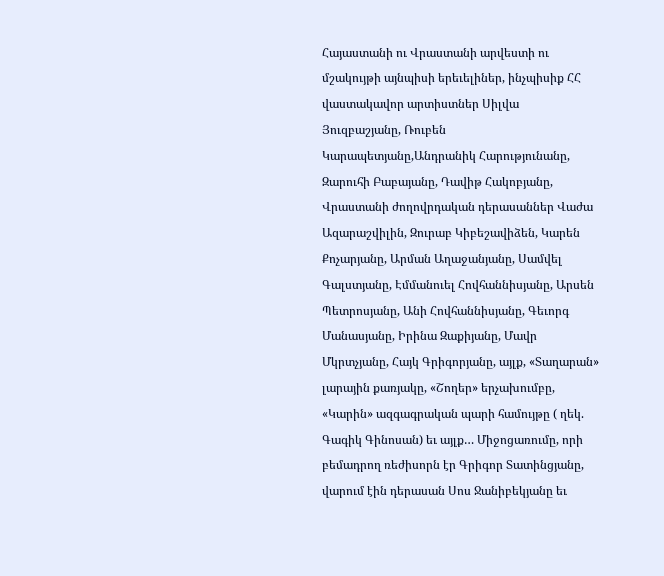Հայաստանի ու Վրաստանի արվեստի ու մշակույթի այնպիսի երեւելիներ, ինչպիսիք ՀՀ վաստակավոր արտիստներ Սիլվա Յուզբաշյանը, Ռուբեն Կարապետյանը,Անդրանիկ Հարությունանը, Զարուհի Բաբայանը, Դավիթ Հակոբյանը, Վրաստանի ժողովրդական դերասաններ Վաժա Ազարաշվիլին, Զուրաբ Կիբեշավիձեն, Կարեն Քոչարյանը, Արման Աղաջանյանը, Սամվել Գալստյանը, Էմմանուել Հովհաննիսյանը, Արսեն Պետրոսյանը, Անի Հովհաննիսյանը, Գեւորգ Մանասյանը, Իրինա Զաքիյանը, Մավր Մկրտչյանը, Հայկ Գրիգորյանը, այլք, «Տաղարան» լարային քառյակը, «Շողեր» երչախումբը, «Կարին» ազգագրական պարի համույթը ( ղեկ.
Գագիկ Գինոսան) եւ այլք… Միջոցառումը, որի բեմադրող ռեժիսորն էր Գրիգոր Տատինցյանը, վարում էին դերասան Սոս Ջանիբեկյանը եւ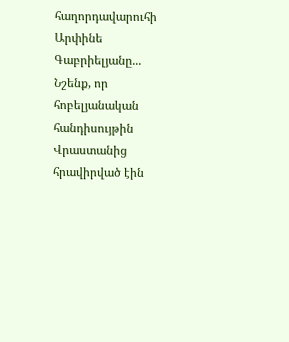հաղորդավարուհի Արփինե Գաբրիելյանը...
Նշենք, որ հոբելյանական հանդիսույթին Վրաստանից հրավիրված էին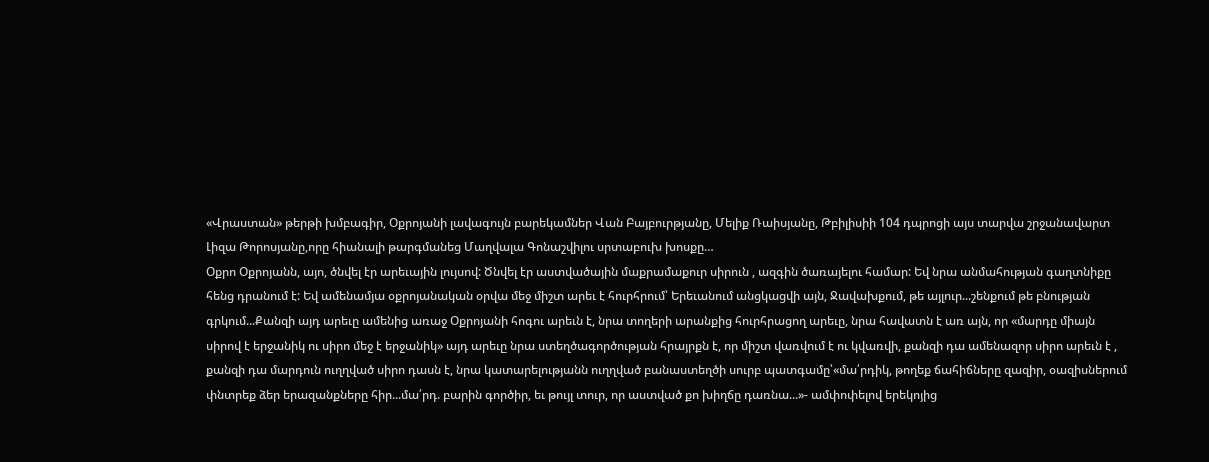«Վրաստան» թերթի խմբագիր, Օքրոյանի լավագույն բարեկամներ Վան Բայբուրթյանը, Մելիք Ռաիսյանը, Թբիլիսիի 104 դպրոցի այս տարվա շրջանավարտ Լիզա Թորոսյանը,որը հիանալի թարգմանեց Մաղվալա Գոնաշվիլու սրտաբուխ խոսքը…
Օքրո Օքրոյանն, այո, ծնվել էր արեւային լույսով: Ծնվել էր աստվածային մաքրամաքուր սիրուն , ազգին ծառայելու համար: Եվ նրա անմահության գաղտնիքը հենց դրանում է: Եվ ամենամյա օքրոյանական օրվա մեջ միշտ արեւ է հուրհրում՝ Երեւանում անցկացվի այն, Ջավախքում, թե այլուր...շենքում թե բնության գրկում...Քանզի այդ արեւը ամենից առաջ Օքրոյանի հոգու արեւն է, նրա տողերի արանքից հուրհրացող արեւը, նրա հավատն է առ այն, որ «մարդը միայն սիրով է երջանիկ ու սիրո մեջ է երջանիկ» այդ արեւը նրա ստեղծագործության հրայրքն է, որ միշտ վառվում է ու կվառվի, քանզի դա ամենազոր սիրո արեւն է , քանզի դա մարդուն ուղղված սիրո դասն է, նրա կատարելությանն ուղղված բանաստեղծի սուրբ պատգամը՝«մա՛րդիկ, թողեք ճահիճները զազիր, օազիսներում փնտրեք ձեր երազանքները հիր...մա՛րդ. բարին գործիր, եւ թույլ տուր, որ աստված քո խիղճը դառնա...»- ամփոփելով երեկոյից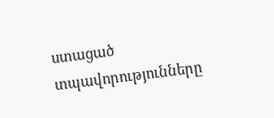ստացած տպավորությունները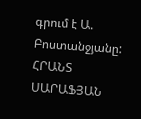գրում է Ա. Բոստանջյանը:
ՀՐԱՆՏ ՍԱՐԱՖՅԱՆ